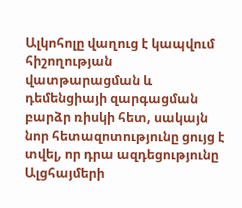Ալկոհոլը վաղուց է կապվում հիշողության վատթարացման և դեմենցիայի զարգացման բարձր ռիսկի հետ, սակայն նոր հետազոտությունը ցույց է տվել, որ դրա ազդեցությունը Ալցհայմերի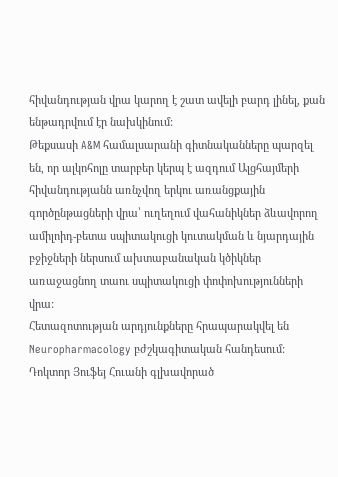հիվանդության վրա կարող է շատ ավելի բարդ լինել, քան ենթադրվում էր նախկինում:
Թեքսասի A&M համալսարանի գիտնականները պարզել են, որ ալկոհոլը տարբեր կերպ է ազդում Ալցհայմերի հիվանդությանն առնչվող երկու առանցքային գործընթացների վրա՝ ուղեղում վահանիկներ ձևավորող ամիլոիդ-բետա սպիտակուցի կուտակման և նյարդային բջիջների ներսում ախտաբանական կծիկներ առաջացնող տաու սպիտակուցի փոփոխությունների վրա:
Հետազոտության արդյունքները հրապարակվել են Neuropharmacology բժշկագիտական հանդեսում:
Դոկտոր Յուֆեյ Հուանի գլխավորած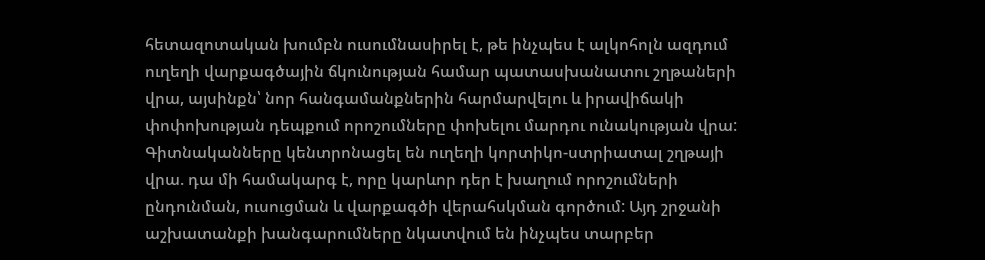հետազոտական խումբն ուսումնասիրել է, թե ինչպես է ալկոհոլն ազդում ուղեղի վարքագծային ճկունության համար պատասխանատու շղթաների վրա, այսինքն՝ նոր հանգամանքներին հարմարվելու և իրավիճակի փոփոխության դեպքում որոշումները փոխելու մարդու ունակության վրա:
Գիտնականները կենտրոնացել են ուղեղի կորտիկո-ստրիատալ շղթայի վրա. դա մի համակարգ է, որը կարևոր դեր է խաղում որոշումների ընդունման, ուսուցման և վարքագծի վերահսկման գործում: Այդ շրջանի աշխատանքի խանգարումները նկատվում են ինչպես տարբեր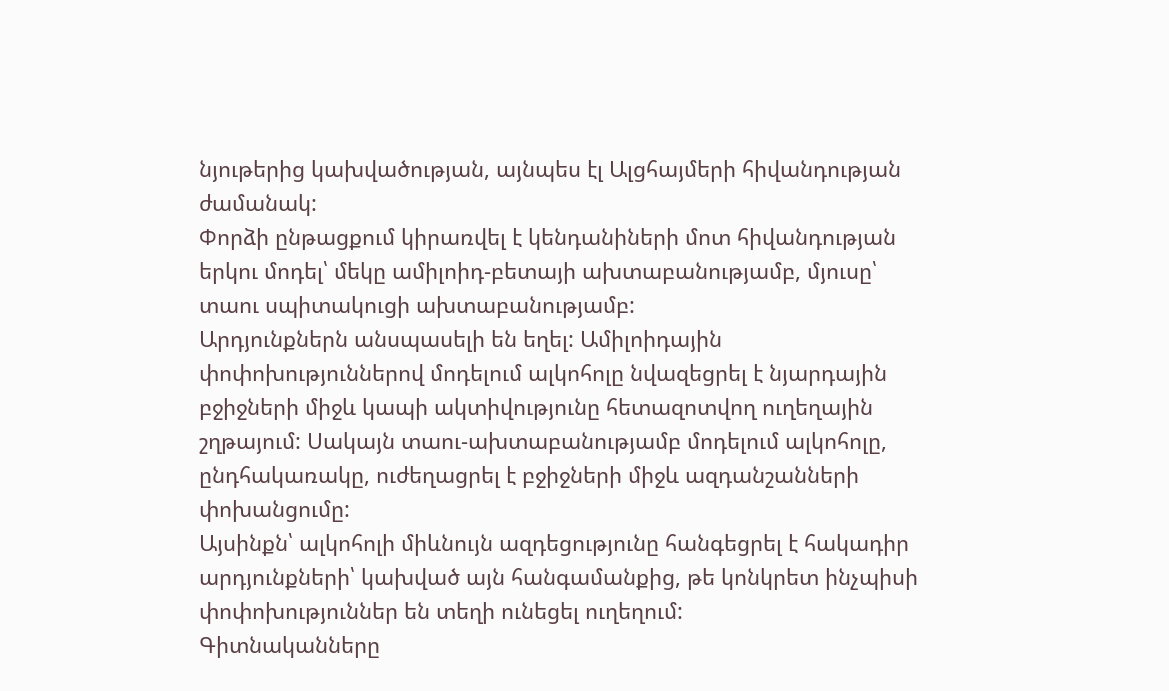նյութերից կախվածության, այնպես էլ Ալցհայմերի հիվանդության ժամանակ:
Փորձի ընթացքում կիրառվել է կենդանիների մոտ հիվանդության երկու մոդել՝ մեկը ամիլոիդ-բետայի ախտաբանությամբ, մյուսը՝ տաու սպիտակուցի ախտաբանությամբ:
Արդյունքներն անսպասելի են եղել: Ամիլոիդային փոփոխություններով մոդելում ալկոհոլը նվազեցրել է նյարդային բջիջների միջև կապի ակտիվությունը հետազոտվող ուղեղային շղթայում: Սակայն տաու-ախտաբանությամբ մոդելում ալկոհոլը, ընդհակառակը, ուժեղացրել է բջիջների միջև ազդանշանների փոխանցումը:
Այսինքն՝ ալկոհոլի միևնույն ազդեցությունը հանգեցրել է հակադիր արդյունքների՝ կախված այն հանգամանքից, թե կոնկրետ ինչպիսի փոփոխություններ են տեղի ունեցել ուղեղում:
Գիտնականները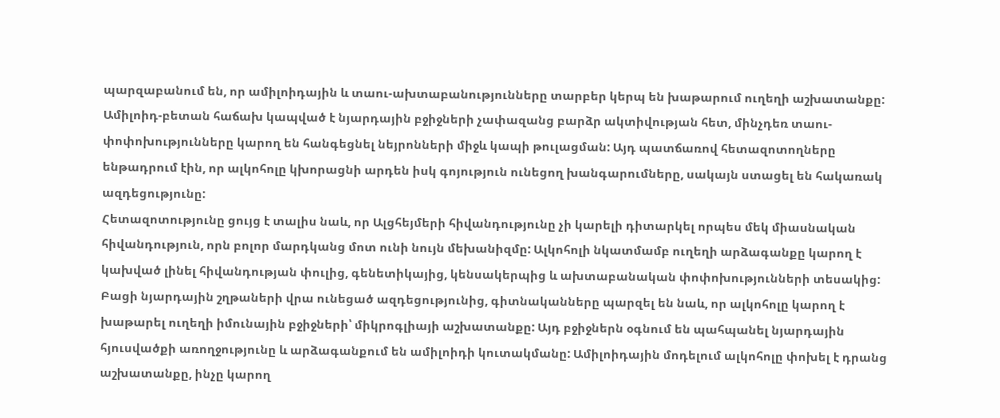պարզաբանում են, որ ամիլոիդային և տաու-ախտաբանությունները տարբեր կերպ են խաթարում ուղեղի աշխատանքը: Ամիլոիդ-բետան հաճախ կապված է նյարդային բջիջների չափազանց բարձր ակտիվության հետ, մինչդեռ տաու-փոփոխությունները կարող են հանգեցնել նեյրոնների միջև կապի թուլացման: Այդ պատճառով հետազոտողները ենթադրում էին, որ ալկոհոլը կխորացնի արդեն իսկ գոյություն ունեցող խանգարումները, սակայն ստացել են հակառակ ազդեցությունը:
Հետազոտությունը ցույց է տալիս նաև, որ Ալցհեյմերի հիվանդությունը չի կարելի դիտարկել որպես մեկ միասնական հիվանդություն, որն բոլոր մարդկանց մոտ ունի նույն մեխանիզմը: Ալկոհոլի նկատմամբ ուղեղի արձագանքը կարող է կախված լինել հիվանդության փուլից, գենետիկայից, կենսակերպից և ախտաբանական փոփոխությունների տեսակից:
Բացի նյարդային շղթաների վրա ունեցած ազդեցությունից, գիտնականները պարզել են նաև, որ ալկոհոլը կարող է խաթարել ուղեղի իմունային բջիջների՝ միկրոգլիայի աշխատանքը: Այդ բջիջներն օգնում են պահպանել նյարդային հյուսվածքի առողջությունը և արձագանքում են ամիլոիդի կուտակմանը: Ամիլոիդային մոդելում ալկոհոլը փոխել է դրանց աշխատանքը, ինչը կարող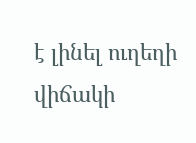է լինել ուղեղի վիճակի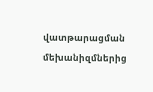վատթարացման մեխանիզմներից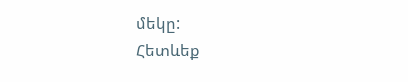մեկը:
Հետևեք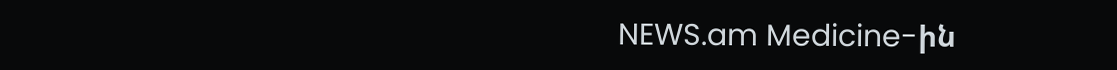NEWS.am Medicine-ին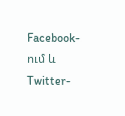Facebook-ում և Twitter-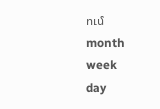ում
month
week
day